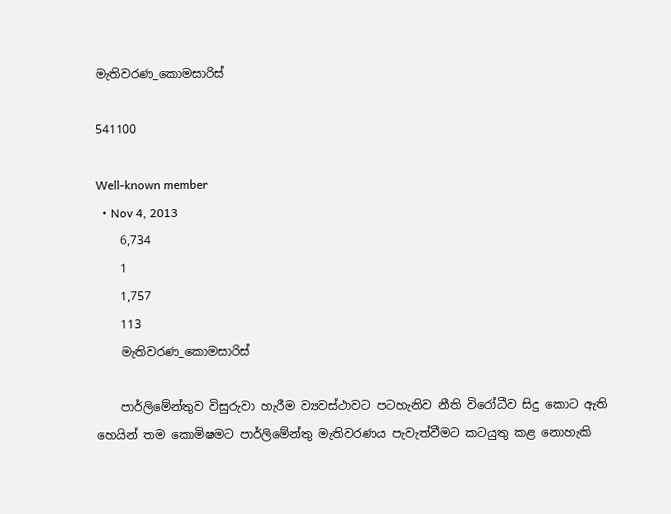මැතිවරණ_කොමසාරිස්

541100

Well-known member
  • Nov 4, 2013
    6,734
    1
    1,757
    113
    මැතිවරණ_කොමසාරිස්

    පාර්ලිමේන්තුව විසුරුවා හැරීම ව්‍යවස්ථාවට පටහැනිව නීති විරෝධීව සිදු කොට ඇති හෙයින් තම කොමිෂමට පාර්ලිමේන්තු මැතිවරණය පැවැත්වීමට කටයුතු කළ නොහැකි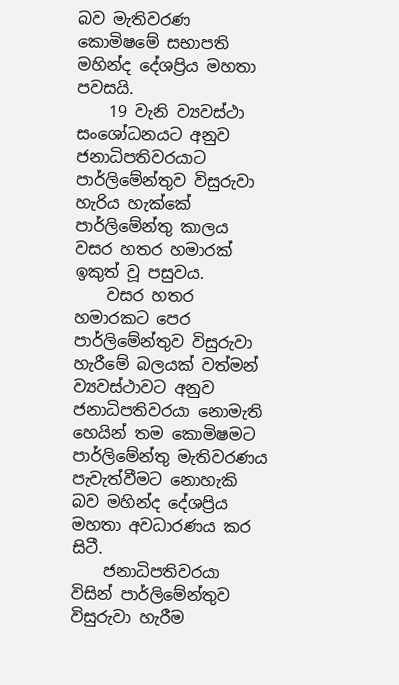බව මැතිවරණ කොමිෂමේ සභාපති මහින්ද දේශප්‍රිය මහතා පවසයි.
    19 වැනි ව්‍යවස්ථා සංශෝධනයට අනුව ජනාධිපතිවරයාට පාර්ලිමේන්තුව විසුරුවා හැරිය හැක්කේ පාර්ලිමේන්තු කාලය වසර හතර හමාරක් ඉකුත් වූ පසුවය.
    වසර හතර හමාරකට පෙර පාර්ලිමේන්තුව විසුරුවා හැරීමේ බලයක් වත්මන් ව්‍යවස්ථාවට අනුව ජනාධිපතිවරයා නොමැති හෙයින් තම කොමිෂමට පාර්ලිමේන්තු මැතිවරණය පැවැත්වීමට නොහැකි බව මහින්ද දේශප්‍රිය මහතා අවධාරණය කර සිටී.
    ජනාධිපතිවරයා විසින් පාර්ලිමේන්තුව විසුරුවා හැරීම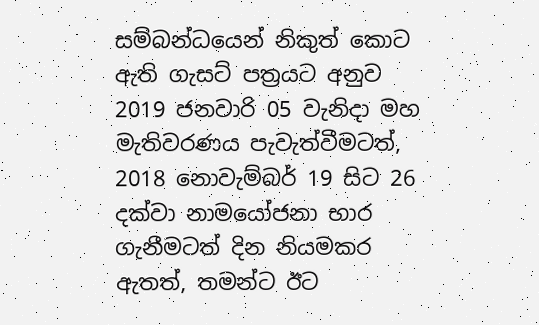සම්බන්ධයෙන් නිකුත් කොට ඇති ගැසට් පත්‍රයට අනුව 2019 ජනවාරි 05 වැනිදා මහ මැතිවරණය පැවැත්වීමටත්, 2018 නොවැම්බර් 19 සිට 26 දක්වා නාමයෝජනා භාර ගැනීමටත් දින නියමකර ඇතත්, තමන්ට ඊට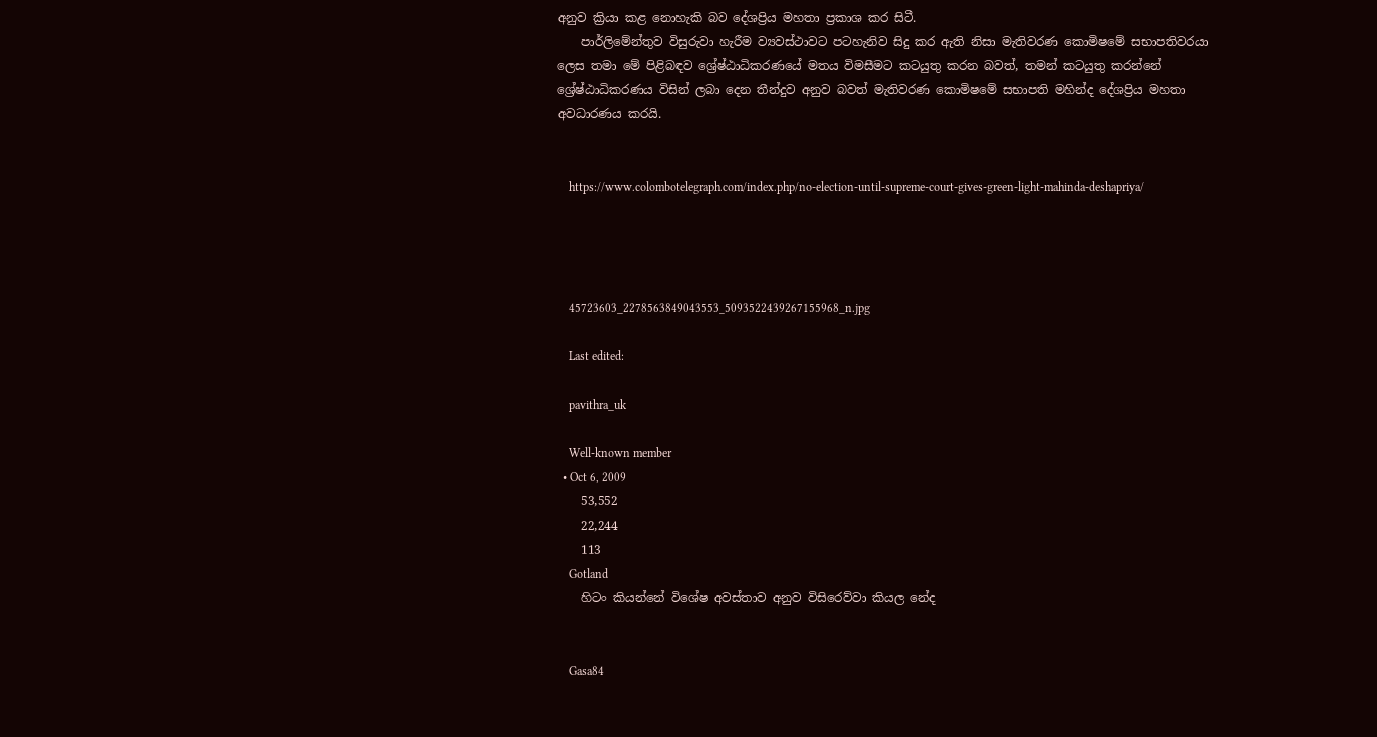අනුව ක්‍රියා කළ නොහැකි බව දේශප්‍රිය මහතා ප්‍රකාශ කර සිටී.
    පාර්ලිමේන්තුව විසුරුවා හැරීම ව්‍යවස්ථාවට පටහැනිව සිදු කර ඇති නිසා මැතිවරණ කොමිෂමේ සභාපතිවරයා ලෙස තමා මේ පිළිබඳව ශ්‍රේෂ්ඨාධිකරණයේ මතය විමසීමට කටයුතු කරන බවත්, තමන් කටයුතු කරන්නේ ශ්‍රේෂ්ඨාධිකරණය විසින් ලබා දෙන තීන්දුව අනුව බවත් මැතිවරණ කොමිෂමේ සභාපති මහින්ද දේශප්‍රිය මහතා අවධාරණය කරයි.


    https://www.colombotelegraph.com/index.php/no-election-until-supreme-court-gives-green-light-mahinda-deshapriya/




    45723603_2278563849043553_5093522439267155968_n.jpg

    Last edited:

    pavithra_uk

    Well-known member
  • Oct 6, 2009
    53,552
    22,244
    113
    Gotland
    හිටං කියන්නේ විශේෂ අවස්තාව අනුව විසිරෙව්වා කියල නේද


    Gasa84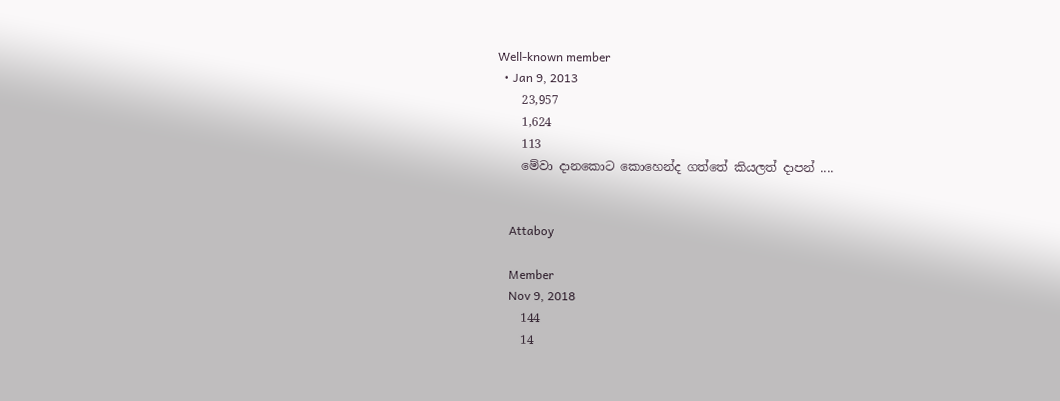Well-known member
  • Jan 9, 2013
    23,957
    1,624
    113
    මේවා දානකොට කොහෙන්ද ගත්තේ කියලත් දාපන් ....


    Attaboy

    Member
    Nov 9, 2018
    144
    14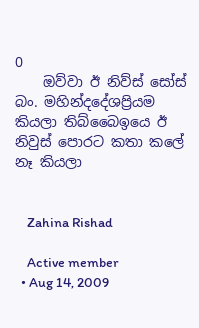0
    ඔව්වා ඊ නිව්ස් සෝස් බං. මහින්දදේශප්‍රියම කියලා තිබ්බෛඉයෙ ඊ නිවුස් පොරට කතා කලේ නෑ කියලා


    Zahina Rishad

    Active member
  • Aug 14, 2009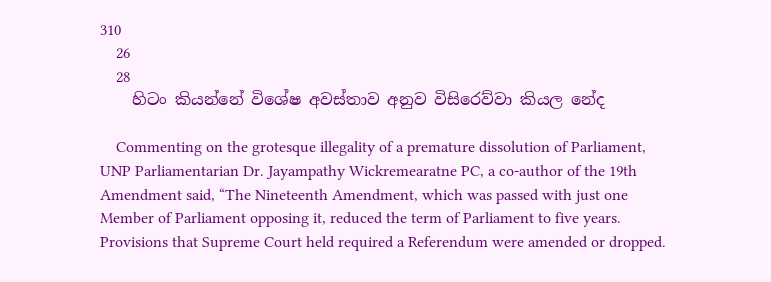310
    26
    28
    හිටං කියන්නේ විශේෂ අවස්තාව අනුව විසිරෙව්වා කියල නේද

    Commenting on the grotesque illegality of a premature dissolution of Parliament, UNP Parliamentarian Dr. Jayampathy Wickremearatne PC, a co-author of the 19th Amendment said, “The Nineteenth Amendment, which was passed with just one Member of Parliament opposing it, reduced the term of Parliament to five years. Provisions that Supreme Court held required a Referendum were amended or dropped.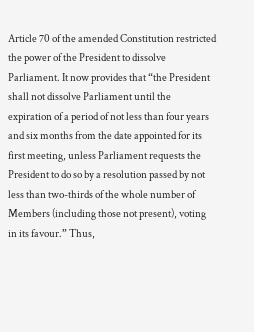Article 70 of the amended Constitution restricted the power of the President to dissolve Parliament. It now provides that “the President shall not dissolve Parliament until the expiration of a period of not less than four years and six months from the date appointed for its first meeting, unless Parliament requests the President to do so by a resolution passed by not less than two-thirds of the whole number of Members (including those not present), voting in its favour.” Thus,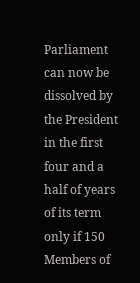Parliament can now be dissolved by the President in the first four and a half of years of its term only if 150 Members of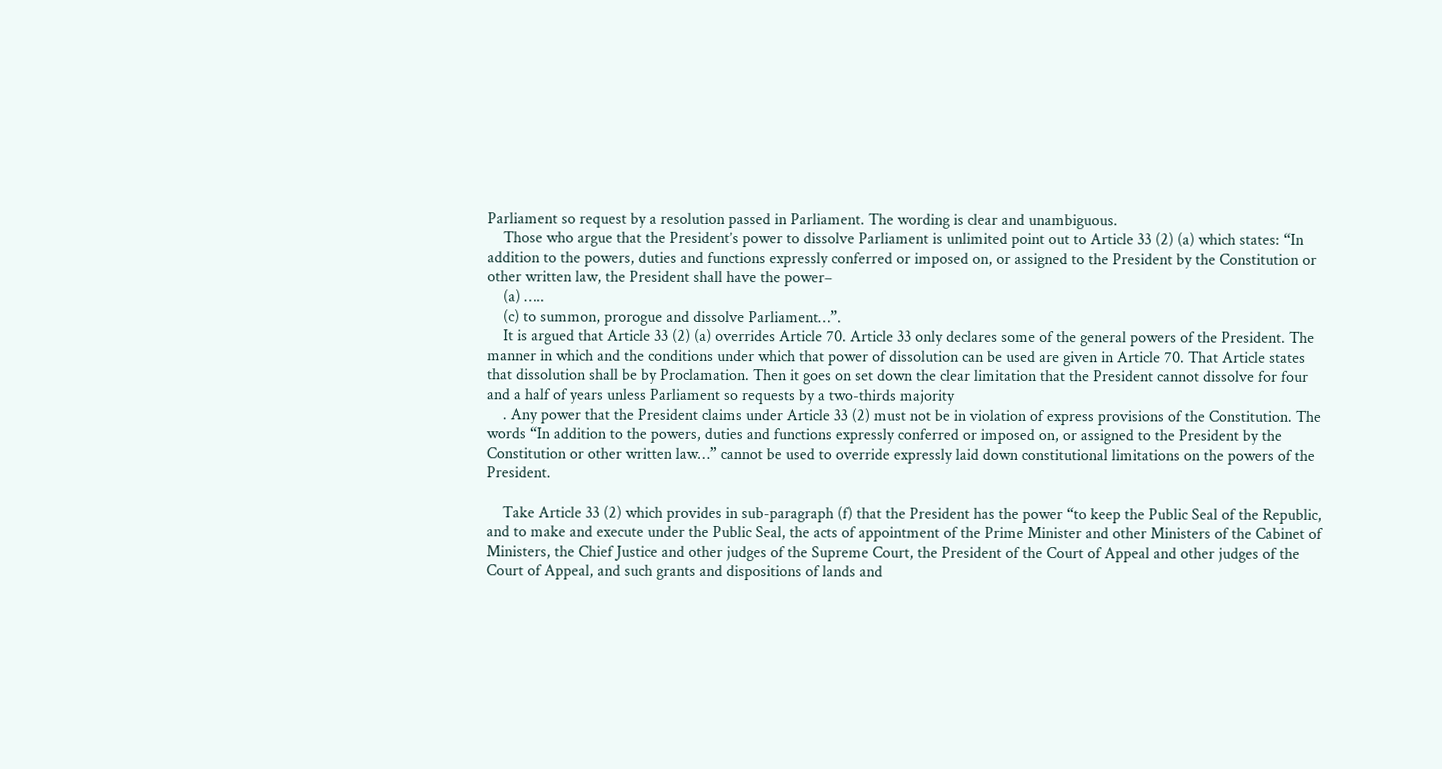Parliament so request by a resolution passed in Parliament. The wording is clear and unambiguous.
    Those who argue that the President’s power to dissolve Parliament is unlimited point out to Article 33 (2) (a) which states: “In addition to the powers, duties and functions expressly conferred or imposed on, or assigned to the President by the Constitution or other written law, the President shall have the power–
    (a) …..
    (c) to summon, prorogue and dissolve Parliament…”.
    It is argued that Article 33 (2) (a) overrides Article 70. Article 33 only declares some of the general powers of the President. The manner in which and the conditions under which that power of dissolution can be used are given in Article 70. That Article states that dissolution shall be by Proclamation. Then it goes on set down the clear limitation that the President cannot dissolve for four and a half of years unless Parliament so requests by a two-thirds majority
    . Any power that the President claims under Article 33 (2) must not be in violation of express provisions of the Constitution. The words “In addition to the powers, duties and functions expressly conferred or imposed on, or assigned to the President by the Constitution or other written law…” cannot be used to override expressly laid down constitutional limitations on the powers of the President.

    Take Article 33 (2) which provides in sub-paragraph (f) that the President has the power “to keep the Public Seal of the Republic, and to make and execute under the Public Seal, the acts of appointment of the Prime Minister and other Ministers of the Cabinet of Ministers, the Chief Justice and other judges of the Supreme Court, the President of the Court of Appeal and other judges of the Court of Appeal, and such grants and dispositions of lands and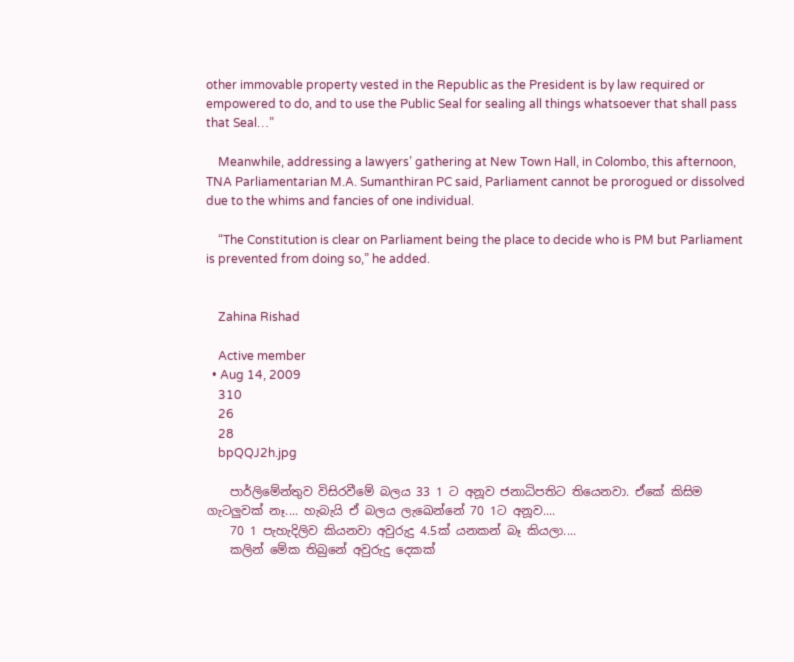other immovable property vested in the Republic as the President is by law required or empowered to do, and to use the Public Seal for sealing all things whatsoever that shall pass that Seal…”

    Meanwhile, addressing a lawyers’ gathering at New Town Hall, in Colombo, this afternoon, TNA Parliamentarian M.A. Sumanthiran PC said, Parliament cannot be prorogued or dissolved due to the whims and fancies of one individual.

    “The Constitution is clear on Parliament being the place to decide who is PM but Parliament is prevented from doing so,” he added.


    Zahina Rishad

    Active member
  • Aug 14, 2009
    310
    26
    28
    bpQQJ2h.jpg

    පාර්ලිමේන්තුව විසිරවීමේ බලය 33 1 ට අනූව ජනාධිපතිට තියෙනවා. ඒකේ කිසිම ගැටලුවක් නෑ.... හැබැයි ඒ බලය ලැඛෙන්නේ 70 1ට අනූව....
    70 1 පැහැදිලිව කියනවා අවුරුදු 4.5ක් යනකන් බෑ කියලා....
    කලින් මේක තිබුනේ අවුරුදු දෙකක්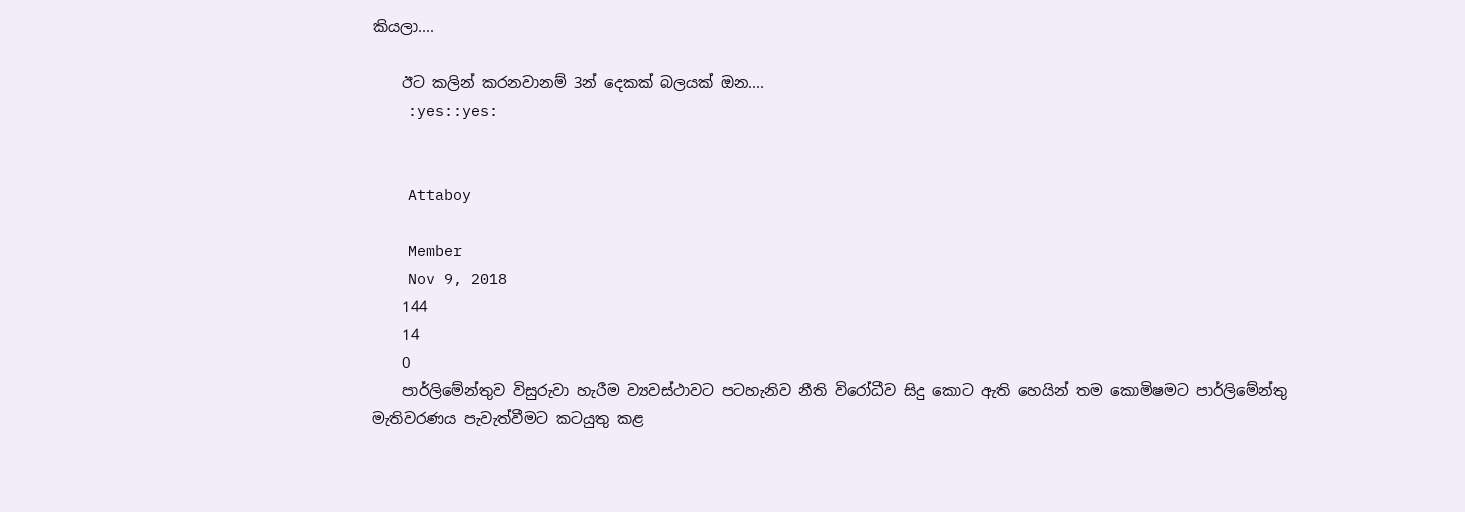කියලා....

    ඊට කලින් කරනවානම් 3න් දෙකක් බලයක් ඔන....
    :yes::yes:


    Attaboy

    Member
    Nov 9, 2018
    144
    14
    0
    පාර්ලිමේන්තුව විසුරුවා හැරීම ව්‍යවස්ථාවට පටහැනිව නීති විරෝධීව සිදු කොට ඇති හෙයින් තම කොමිෂමට පාර්ලිමේන්තු මැතිවරණය පැවැත්වීමට කටයුතු කළ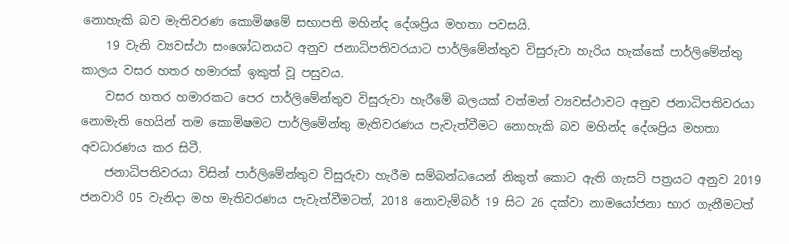නොහැකි බව මැතිවරණ කොමිෂමේ සභාපති මහින්ද දේශප්‍රිය මහතා පවසයි.
    19 වැනි ව්‍යවස්ථා සංශෝධනයට අනුව ජනාධිපතිවරයාට පාර්ලිමේන්තුව විසුරුවා හැරිය හැක්කේ පාර්ලිමේන්තු කාලය වසර හතර හමාරක් ඉකුත් වූ පසුවය.
    වසර හතර හමාරකට පෙර පාර්ලිමේන්තුව විසුරුවා හැරීමේ බලයක් වත්මන් ව්‍යවස්ථාවට අනුව ජනාධිපතිවරයා නොමැති හෙයින් තම කොමිෂමට පාර්ලිමේන්තු මැතිවරණය පැවැත්වීමට නොහැකි බව මහින්ද දේශප්‍රිය මහතා අවධාරණය කර සිටී.
    ජනාධිපතිවරයා විසින් පාර්ලිමේන්තුව විසුරුවා හැරීම සම්බන්ධයෙන් නිකුත් කොට ඇති ගැසට් පත්‍රයට අනුව 2019 ජනවාරි 05 වැනිදා මහ මැතිවරණය පැවැත්වීමටත්, 2018 නොවැම්බර් 19 සිට 26 දක්වා නාමයෝජනා භාර ගැනීමටත්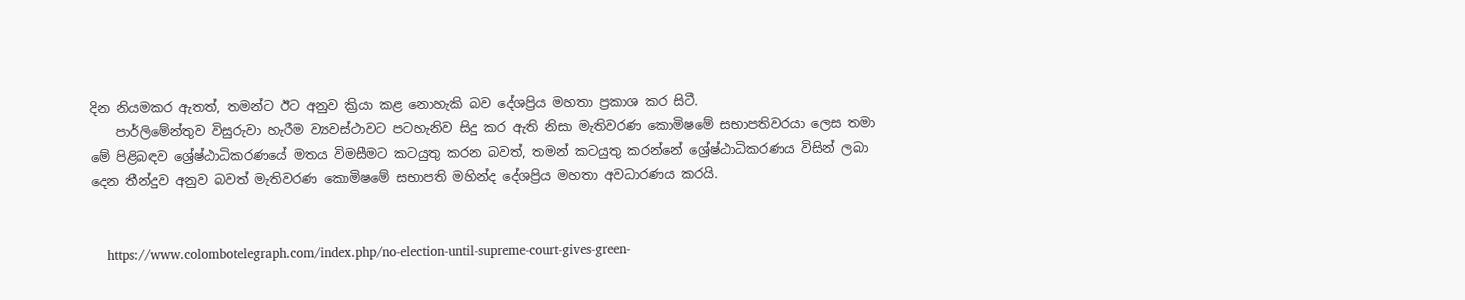දින නියමකර ඇතත්, තමන්ට ඊට අනුව ක්‍රියා කළ නොහැකි බව දේශප්‍රිය මහතා ප්‍රකාශ කර සිටී.
    පාර්ලිමේන්තුව විසුරුවා හැරීම ව්‍යවස්ථාවට පටහැනිව සිදු කර ඇති නිසා මැතිවරණ කොමිෂමේ සභාපතිවරයා ලෙස තමා මේ පිළිබඳව ශ්‍රේෂ්ඨාධිකරණයේ මතය විමසීමට කටයුතු කරන බවත්, තමන් කටයුතු කරන්නේ ශ්‍රේෂ්ඨාධිකරණය විසින් ලබා දෙන තීන්දුව අනුව බවත් මැතිවරණ කොමිෂමේ සභාපති මහින්ද දේශප්‍රිය මහතා අවධාරණය කරයි.


    https://www.colombotelegraph.com/index.php/no-election-until-supreme-court-gives-green-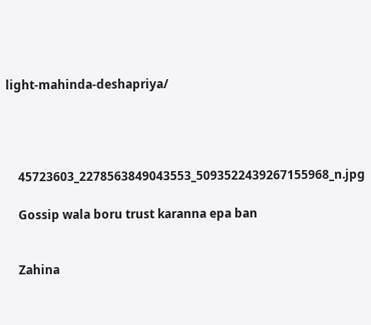light-mahinda-deshapriya/




    45723603_2278563849043553_5093522439267155968_n.jpg

    Gossip wala boru trust karanna epa ban


    Zahina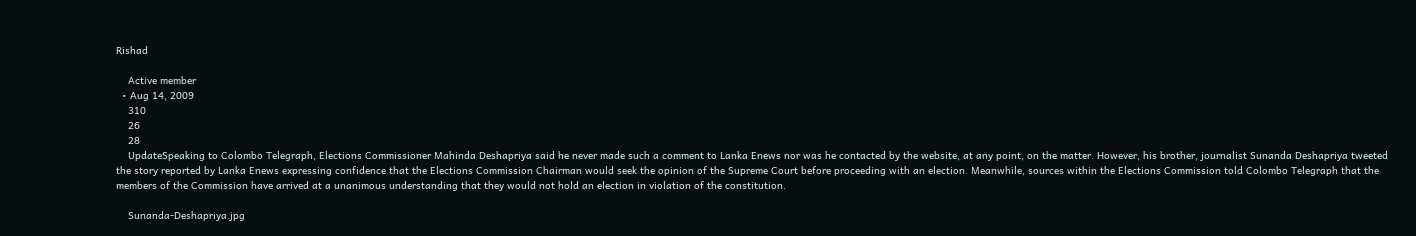Rishad

    Active member
  • Aug 14, 2009
    310
    26
    28
    UpdateSpeaking to Colombo Telegraph, Elections Commissioner Mahinda Deshapriya said he never made such a comment to Lanka Enews nor was he contacted by the website, at any point, on the matter. However, his brother, journalist Sunanda Deshapriya tweeted the story reported by Lanka Enews expressing confidence that the Elections Commission Chairman would seek the opinion of the Supreme Court before proceeding with an election. Meanwhile, sources within the Elections Commission told Colombo Telegraph that the members of the Commission have arrived at a unanimous understanding that they would not hold an election in violation of the constitution.

    Sunanda-Deshapriya.jpg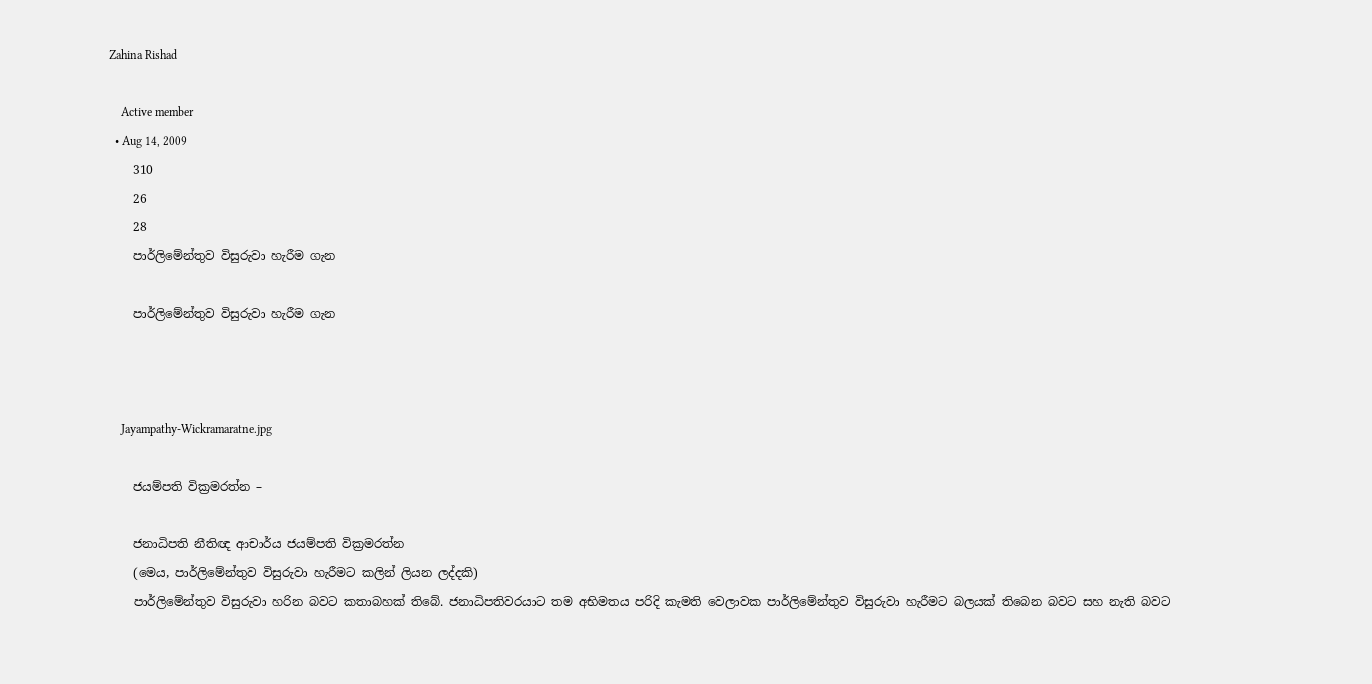Zahina Rishad

    Active member
  • Aug 14, 2009
    310
    26
    28
    පාර්ලිමේන්තුව විසුරුවා හැරීම ගැන

    පාර්ලිමේන්තුව විසුරුවා හැරීම ගැන



    Jayampathy-Wickramaratne.jpg

    ජයම්පති වික්‍රමරත්න –

    ජනාධිපති නීතිඥ ආචාර්ය ජයම්පති වික්‍රමරත්න
    (මෙය, පාර්ලිමේන්තුව විසුරුවා හැරීමට කලින් ලියන ලද්දකි)
    පාර්ලිමේන්තුව විසුරුවා හරින බවට කතාබහක් තිබේ. ජනාධිපතිවරයාට තම අභිමතය පරිදි කැමති වෙලාවක පාර්ලිමේන්තුව විසුරුවා හැරීමට බලයක් තිබෙන බවට සහ නැති බවට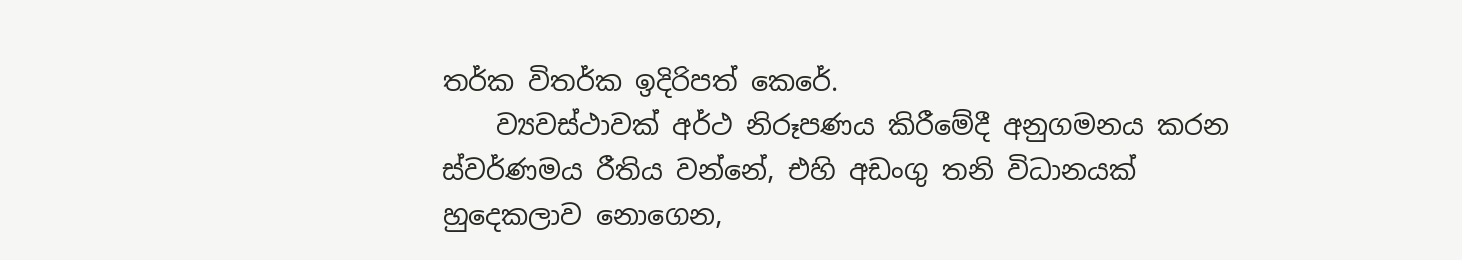තර්ක විතර්ක ඉදිරිපත් කෙරේ.
    ව්‍යවස්ථාවක් අර්ථ නිරූපණය කිරීමේදී අනුගමනය කරන ස්වර්ණමය රීතිය වන්නේ, එහි අඩංගු තනි විධානයක් හුදෙකලාව නොගෙන,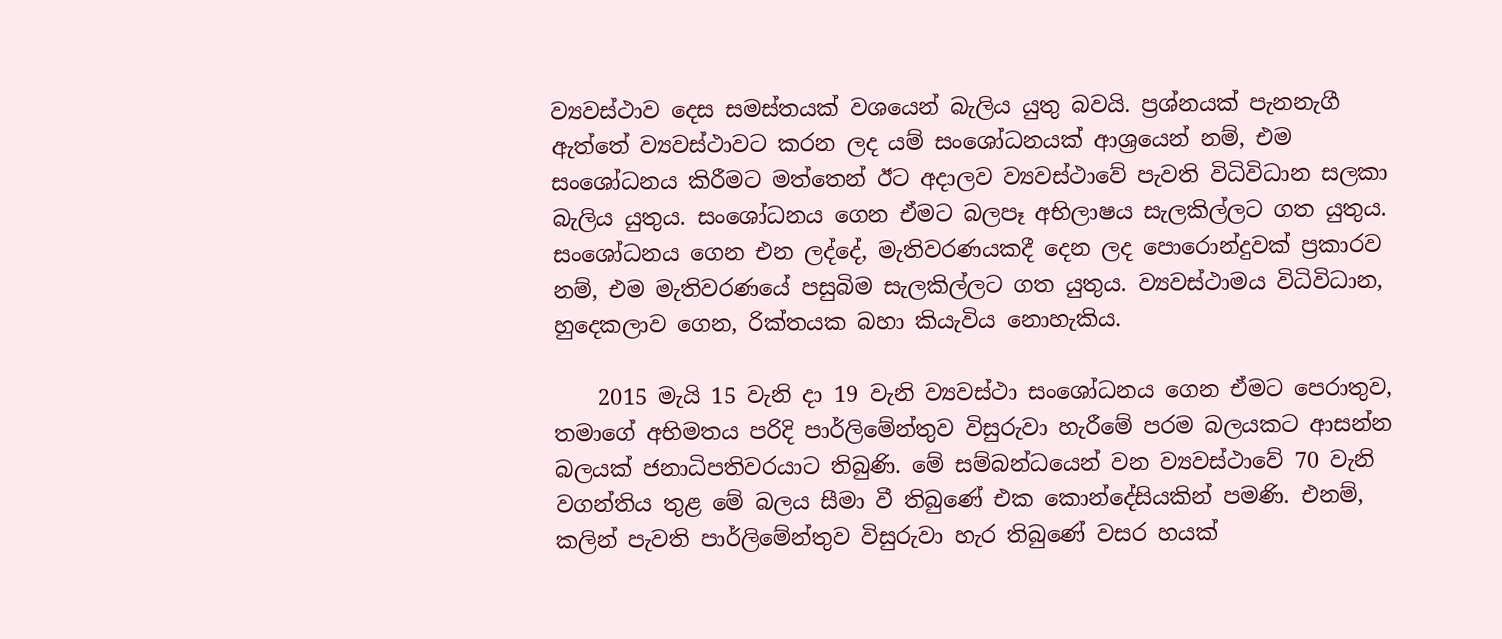ව්‍යවස්ථාව දෙස සමස්තයක් වශයෙන් බැලිය යුතු බවයි. ප්‍රශ්නයක් පැනනැගී ඇත්තේ ව්‍යවස්ථාවට කරන ලද යම් සංශෝධනයක් ආශ්‍රයෙන් නම්, එම සංශෝධනය කිරීමට මත්තෙන් ඊට අදාලව ව්‍යවස්ථාවේ පැවති විධිවිධාන සලකා බැලිය යුතුය. සංශෝධනය ගෙන ඒමට බලපෑ අභිලාෂය සැලකිල්ලට ගත යුතුය. සංශෝධනය ගෙන එන ලද්දේ, මැතිවරණයකදී දෙන ලද පොරොන්දුවක් ප්‍රකාරව නම්, එම මැතිවරණයේ පසුබිම සැලකිල්ලට ගත යුතුය. ව්‍යවස්ථාමය විධිවිධාන, හුදෙකලාව ගෙන, රික්තයක බහා කියැවිය නොහැකිය.

    2015 මැයි 15 වැනි දා 19 වැනි ව්‍යවස්ථා සංශෝධනය ගෙන ඒමට පෙරාතුව, තමාගේ අභිමතය පරිදි පාර්ලිමේන්තුව විසුරුවා හැරීමේ පරම බලයකට ආසන්න බලයක් ජනාධිපතිවරයාට තිබුණි. මේ සම්බන්ධයෙන් වන ව්‍යවස්ථාවේ 70 වැනි වගන්තිය තුළ මේ බලය සීමා වී තිබුණේ එක කොන්දේසියකින් පමණි. එනම්, කලින් පැවති පාර්ලිමේන්තුව විසුරුවා හැර තිබුණේ වසර හයක්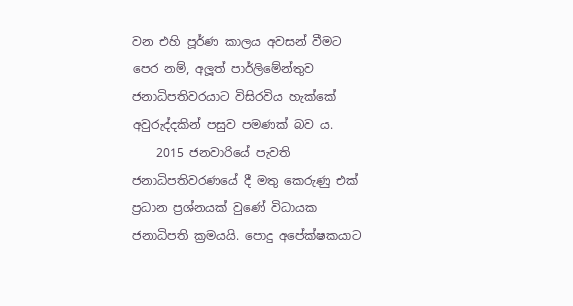වන එහි පූර්ණ කාලය අවසන් වීමට පෙර නම්, අලූත් පාර්ලිමේන්තුව ජනාධිපතිවරයාට විසිරවිය හැක්කේ අවුරුද්දකින් පසුව පමණක් බව ය.
    2015 ජනවාරියේ පැවති ජනාධිපතිවරණයේ දී මතු කෙරුණු එක් ප්‍රධාන ප්‍රශ්නයක් වුණේ විධායක ජනාධිපති ක්‍රමයයි. පොදු අපේක්ෂකයාට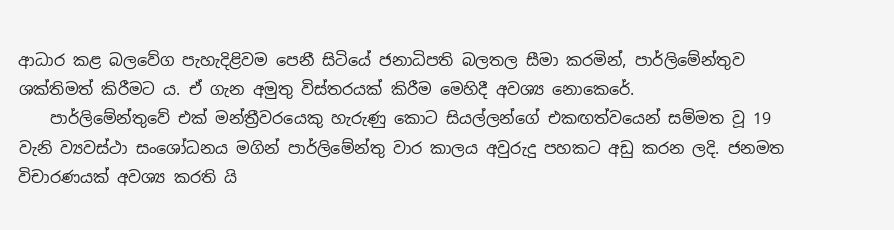ආධාර කළ බලවේග පැහැදිළිවම පෙනී සිටියේ ජනාධිපති බලතල සීමා කරමින්, පාර්ලිමේන්තුව ශක්තිමත් කිරීමට ය. ඒ ගැන අමුතු විස්තරයක් කිරීම මෙහිදී අවශ්‍ය නොකෙරේ.
    පාර්ලිමේන්තුවේ එක් මන්ත්‍රීවරයෙකු හැරුණු කොට සියල්ලන්ගේ එකඟත්වයෙන් සම්මත වූ 19 වැනි ව්‍යවස්ථා සංශෝධනය මගින් පාර්ලිමේන්තු වාර කාලය අවුරුදු පහකට අඩු කරන ලදි. ජනමත විචාරණයක් අවශ්‍ය කරති යි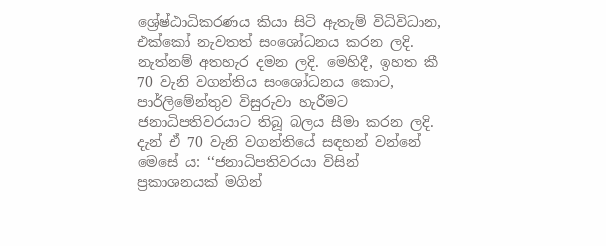ශ්‍රේෂ්ඨාධිකරණය කියා සිටි ඇතැම් විධිවිධාන, එක්කෝ නැවතත් සංශෝධනය කරන ලදි. නැත්නම් අතහැර දමන ලදි. මෙහිදී, ඉහත කී 70 වැනි වගන්තිය සංශෝධනය කොට, පාර්ලිමේන්තුව විසුරුවා හැරීමට ජනාධිපතිවරයාට තිබූ බලය සීමා කරන ලදි. දැන් ඒ 70 වැනි වගන්තියේ සඳහන් වන්නේ මෙසේ ය: ‘‘ජනාධිපතිවරයා විසින් ප්‍රකාශනයක් මගින්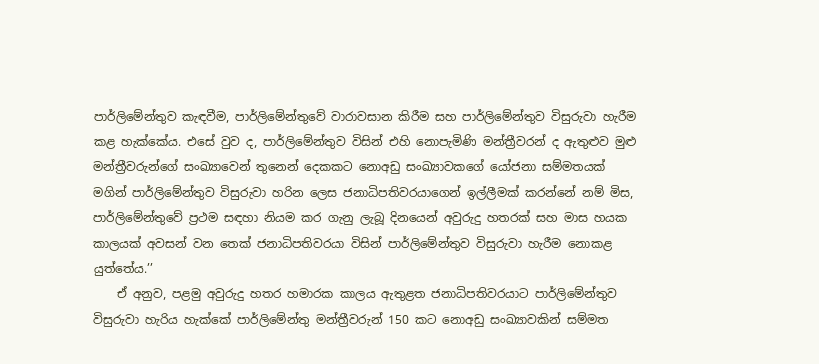පාර්ලිමේන්තුව කැඳවීම, පාර්ලිමේන්තුවේ වාරාවසාන කිරීම සහ පාර්ලිමේන්තුව විසුරුවා හැරීම කළ හැක්කේය. එසේ වුව ද, පාර්ලිමේන්තුව විසින් එහි නොපැමිණි මන්ත්‍රීවරන් ද ඇතුළුව මුළු මන්ත්‍රීවරුන්ගේ සංඛ්‍යාවෙන් තුනෙන් දෙකකට නොඅඩු සංඛ්‍යාවකගේ යෝජනා සම්මතයක් මගින් පාර්ලිමේන්තුව විසුරුවා හරින ලෙස ජනාධිපතිවරයාගෙන් ඉල්ලීමක් කරන්නේ නම් මිස, පාර්ලිමේන්තුවේ ප්‍රථම සඳහා නියම කර ගැනු ලැබූ දිනයෙන් අවුරුදු හතරක් සහ මාස හයක කාලයක් අවසන් වන තෙක් ජනාධිපතිවරයා විසින් පාර්ලිමේන්තුව විසුරුවා හැරීම නොකළ යුත්තේය.’’
    ඒ අනුව, පළමු අවුරුදු හතර හමාරක කාලය ඇතුළත ජනාධිපතිවරයාට පාර්ලිමේන්තුව විසුරුවා හැරිය හැක්කේ පාර්ලිමේන්තු මන්ත්‍රීවරුන් 150 කට නොඅඩු සංඛ්‍යාවකින් සම්මත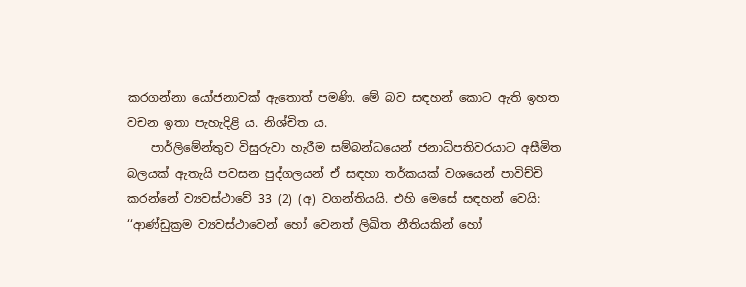කරගන්නා යෝජනාවක් ඇතොත් පමණි. මේ බව සඳහන් කොට ඇති ඉහත වචන ඉතා පැහැදිළි ය. නිශ්චිත ය.
    පාර්ලිමේන්තුව විසුරුවා හැරීම සම්බන්ධයෙන් ජනාධිපතිවරයාට අසීමිත බලයක් ඇතැයි පවසන පුද්ගලයන් ඒ සඳහා තර්කයක් වශයෙන් පාවිච්චි කරන්නේ ව්‍යවස්ථාවේ 33 (2) (අ) වගන්තියයි. එහි මෙසේ සඳහන් වෙයි: ‘‘ආණ්ඩුක්‍රම ව්‍යවස්ථාවෙන් හෝ වෙනත් ලිඛිත නීතියකින් හෝ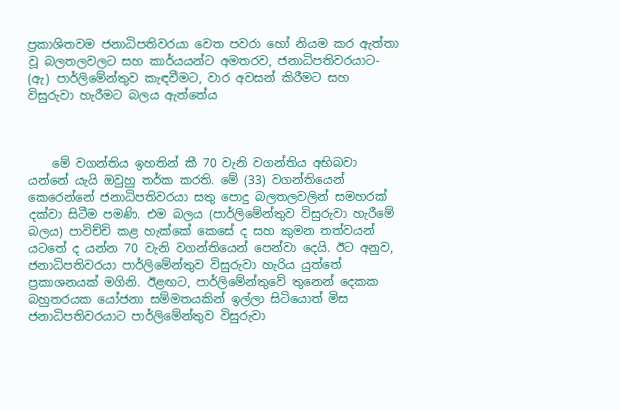ප්‍රකාශිතවම ජනාධිපතිවරයා වෙත පවරා හෝ නියම කර ඇත්තා වූ බලතලවලට සහ කාර්යයන්ට අමතරව, ජනාධිපතිවරයාට- (ඇ) පාර්ලිමේන්තුව කැඳවීමට, වාර අවසන් කිරීමට සහ විසුරුවා හැරීමට බලය ඇත්තේය



    මේ වගන්තිය ඉහතින් කී 70 වැනි වගන්තිය අභිබවා යන්නේ යැයි ඔවුහු තර්ක කරති. මේ (33) වගන්තියෙන් කෙරෙන්නේ ජනාධිපතිවරයා සතු පොදු බලතලවලින් සමහරක් දක්වා සිටීම පමණි. එම බලය (පාර්ලිමේන්තුව විසුරුවා හැරීමේ බලය) පාවිච්චි කළ හැක්කේ කෙසේ ද සහ කුමන තත්වයන් යටතේ ද යන්න 70 වැනි වගන්තියෙන් පෙන්වා දෙයි. ඊට අනුව, ජනාධිපතිවරයා පාර්ලිමේන්තුව විසුරුවා හැරිය යුත්තේ ප්‍රකාශනයක් මගිනි. ඊළඟට, පාර්ලිමේන්තුවේ තුනෙන් දෙකක බහුතරයක යෝජනා සම්මතයකින් ඉල්ලා සිටියොත් මිස ජනාධිපතිවරයාට පාර්ලිමේන්තුව විසුරුවා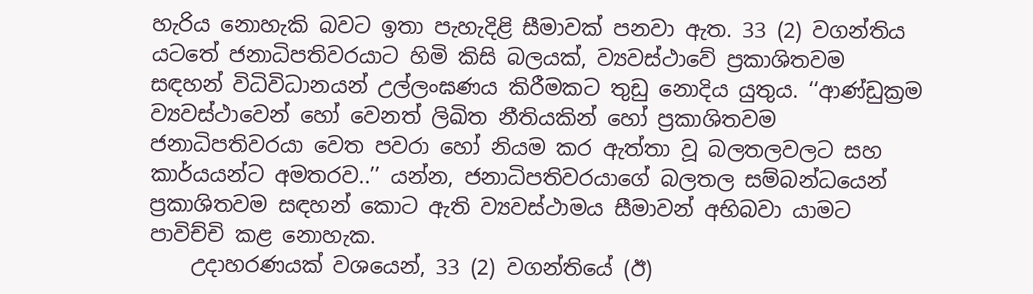හැරිය නොහැකි බවට ඉතා පැහැදිළි සීමාවක් පනවා ඇත. 33 (2) වගන්තිය යටතේ ජනාධිපතිවරයාට හිමි කිසි බලයක්, ව්‍යවස්ථාවේ ප්‍රකාශිතවම සඳහන් විධිවිධානයන් උල්ලංඝණය කිරීමකට තුඩු නොදිය යුතුය. ‘‘ආණ්ඩුක්‍රම ව්‍යවස්ථාවෙන් හෝ වෙනත් ලිඛිත නීතියකින් හෝ ප්‍රකාශිතවම ජනාධිපතිවරයා වෙත පවරා හෝ නියම කර ඇත්තා වූ බලතලවලට සහ කාර්යයන්ට අමතරව..’’ යන්න, ජනාධිපතිවරයාගේ බලතල සම්බන්ධයෙන් ප්‍රකාශිතවම සඳහන් කොට ඇති ව්‍යවස්ථාමය සීමාවන් අභිබවා යාමට පාවිච්චි කළ නොහැක.
    උදාහරණයක් වශයෙන්, 33 (2) වගන්තියේ (ඊ)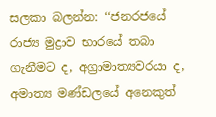සලකා බලන්න: ‘‘ජනරජයේ රාජ්‍ය මුද්‍රාව භාරයේ තබා ගැනීමට ද, අග්‍රාමාත්‍යවරයා ද, අමාත්‍ය මණ්ඩලයේ අනෙකුත්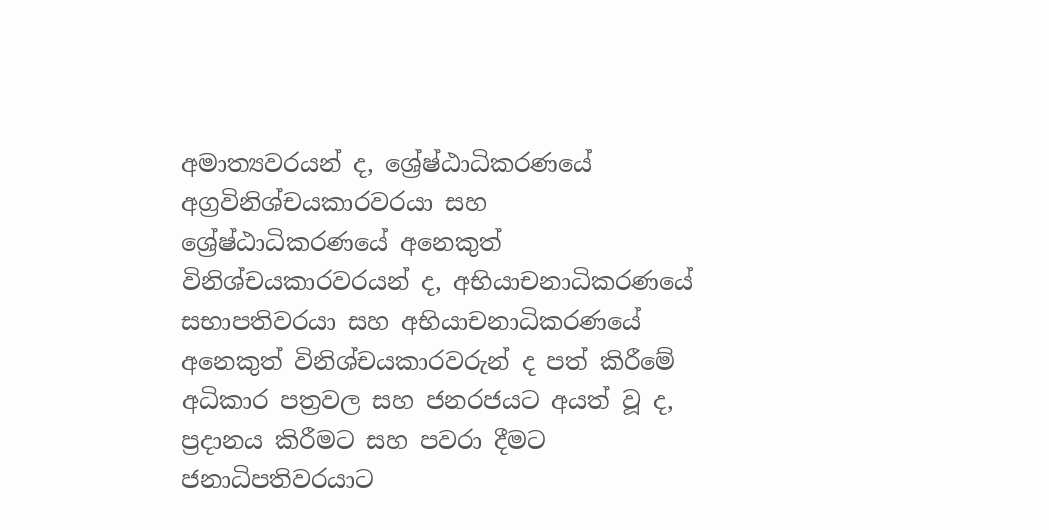අමාත්‍යවරයන් ද, ශ්‍රේෂ්ඨාධිකරණයේ අග්‍රවිනිශ්චයකාරවරයා සහ ශ්‍රේෂ්ඨාධිකරණයේ අනෙකුත් විනිශ්චයකාරවරයන් ද, අභියාචනාධිකරණයේ සභාපතිවරයා සහ අභියාචනාධිකරණයේ අනෙකුත් විනිශ්චයකාරවරුන් ද පත් කිරීමේ අධිකාර පත්‍රවල සහ ජනරජයට අයත් වූ ද, ප්‍රදානය කිරීමට සහ පවරා දීමට ජනාධිපතිවරයාට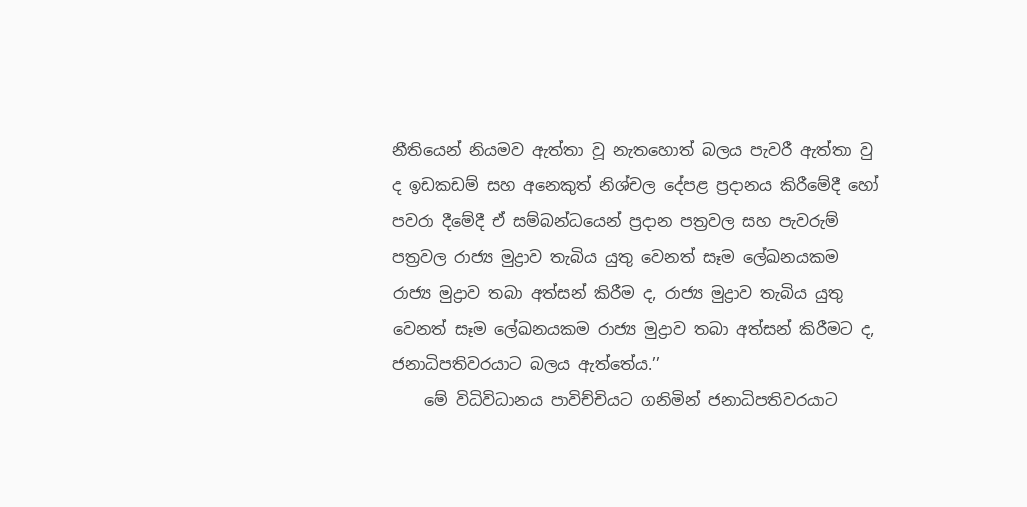නීතියෙන් නියමව ඇත්තා වූ නැතහොත් බලය පැවරී ඇත්තා වු ද ඉඩකඩම් සහ අනෙකුත් නිශ්චල දේපළ ප්‍රදානය කිරීමේදී හෝ පවරා දීමේදී ඒ සම්බන්ධයෙන් ප්‍රදාන පත්‍රවල සහ පැවරුම් පත්‍රවල රාජ්‍ය මුද්‍රාව තැබිය යුතු වෙනත් සෑම ලේඛනයකම රාජ්‍ය මුද්‍රාව තබා අත්සන් කිරීම ද, රාජ්‍ය මුද්‍රාව තැබිය යුතු වෙනත් සෑම ලේඛනයකම රාජ්‍ය මුද්‍රාව තබා අත්සන් කිරීමට ද, ජනාධිපතිවරයාට බලය ඇත්තේය.’’
    මේ විධිවිධානය පාවිච්චියට ගනිමින් ජනාධිපතිවරයාට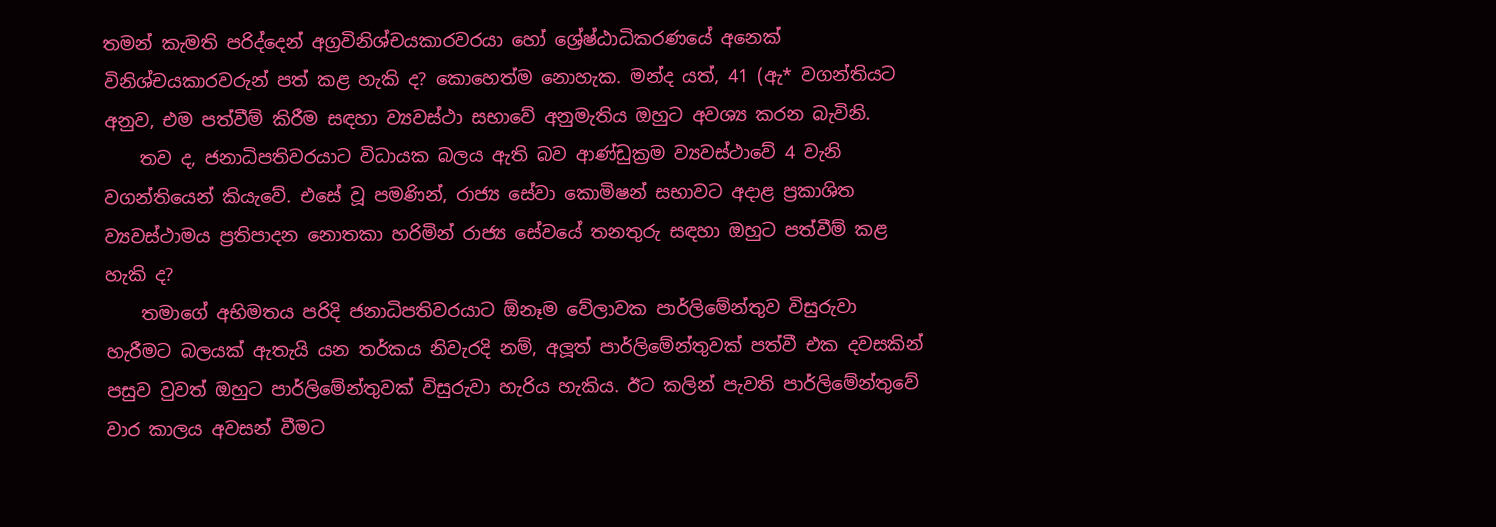තමන් කැමති පරිද්දෙන් අග්‍රවිනිශ්චයකාරවරයා හෝ ශ්‍රේෂ්ඨාධිකරණයේ අනෙක් විනිශ්චයකාරවරුන් පත් කළ හැකි ද? කොහෙත්ම නොහැක. මන්ද යත්, 41 (ඇ* වගන්තියට අනුව, එම පත්වීම් කිරීම සඳහා ව්‍යවස්ථා සභාවේ අනුමැතිය ඔහුට අවශ්‍ය කරන බැවිනි.
    තව ද, ජනාධිපතිවරයාට විධායක බලය ඇති බව ආණ්ඩුක්‍රම ව්‍යවස්ථාවේ 4 වැනි වගන්තියෙන් කියැවේ. එසේ වූ පමණින්, රාජ්‍ය සේවා කොමිෂන් සභාවට අදාළ ප්‍රකාශිත ව්‍යවස්ථාමය ප්‍රතිපාදන නොතකා හරිමින් රාජ්‍ය සේවයේ තනතුරු සඳහා ඔහුට පත්වීම් කළ හැකි ද?
    තමාගේ අභිමතය පරිදි ජනාධිපතිවරයාට ඕනෑම වේලාවක පාර්ලිමේන්තුව විසුරුවා හැරීමට බලයක් ඇතැයි යන තර්කය නිවැරදි නම්, අලූත් පාර්ලිමේන්තුවක් පත්වී එක දවසකින් පසුව වුවත් ඔහුට පාර්ලිමේන්තුවක් විසුරුවා හැරිය හැකිය. ඊට කලින් පැවති පාර්ලිමේන්තුවේ වාර කාලය අවසන් වීමට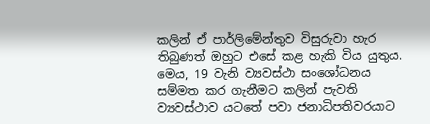කලින් ඒ පාර්ලිමේන්තුව විසුරුවා හැර තිබුණත් ඔහුට එසේ කළ හැකි විය යුතුය. මෙය, 19 වැනි ව්‍යවස්ථා සංශෝධනය සම්මත කර ගැනීමට කලින් පැවති ව්‍යවස්ථාව යටතේ පවා ජනාධිපතිවරයාට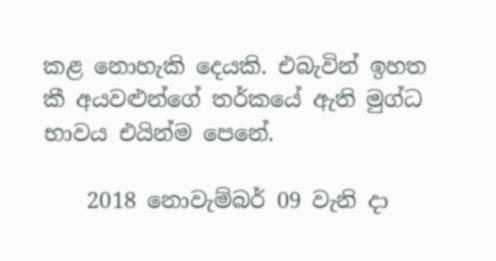කළ නොහැකි දෙයකි. එබැවින් ඉහත කී අයවළුන්ගේ තර්කයේ ඇති මුග්ධ භාවය එයින්ම පෙනේ.

    2018 නොවැම්බර් 09 වැනි දා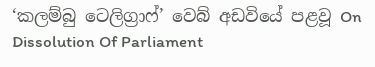‘කලම්බු ටෙලිග්‍රාෆ්’ වෙබ් අඩවියේ පළවූ On Dissolution Of Parliament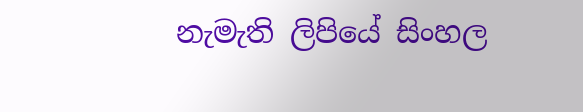නැමැති ලිපියේ සිංහල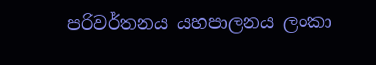පරිවර්තනය යහපාලනය ලංකා